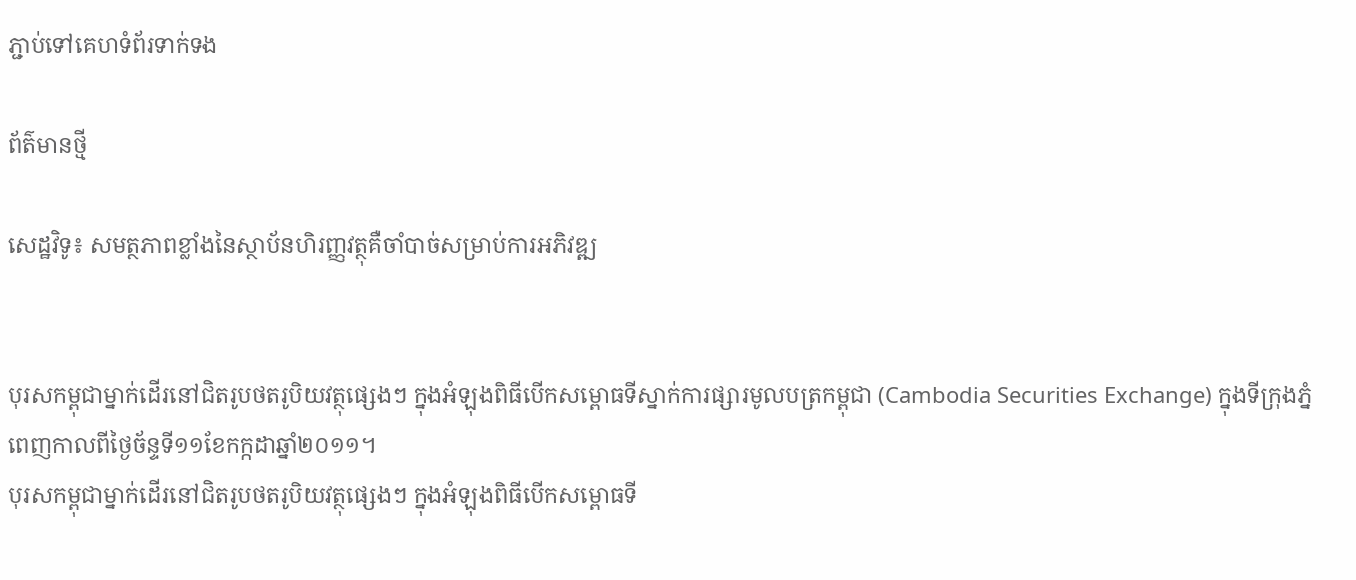ភ្ជាប់ទៅគេហទំព័រទាក់ទង

ព័ត៌មានថ្មី

សេដ្ឋវិទូ៖ សមត្ថភាពខ្លាំងនៃស្ថាប័នហិរញ្ញវត្ថុគឺចាំបាច់សម្រាប់ការអភិវឌ្ឍ


បុរសកម្ពុជាម្នាក់ដើរនៅជិតរូបថតរូបិយវត្ថុផ្សេងៗ ក្នុងអំឡុងពិធីបើកសម្ពោធទីស្នាក់ការផ្សារមូលបត្រកម្ពុជា (Cambodia Securities Exchange) ក្នុងទីក្រុងភ្នំពេញកាលពីថ្ងៃច័ន្ទទី១១ខែកក្កដាឆ្នាំ២០១១។
បុរសកម្ពុជាម្នាក់ដើរនៅជិតរូបថតរូបិយវត្ថុផ្សេងៗ ក្នុងអំឡុងពិធីបើកសម្ពោធទី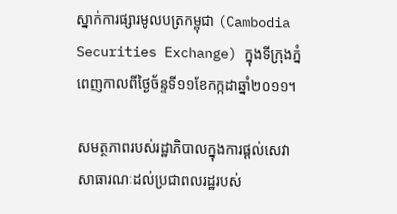ស្នាក់ការផ្សារមូលបត្រកម្ពុជា (Cambodia Securities Exchange) ក្នុងទីក្រុងភ្នំពេញកាលពីថ្ងៃច័ន្ទទី១១ខែកក្កដាឆ្នាំ២០១១។

សមត្ថភាពរបស់រដ្ឋាភិបាលក្នុងការផ្តល់សេវាសាធារណៈដល់ប្រជាពលរដ្ឋរបស់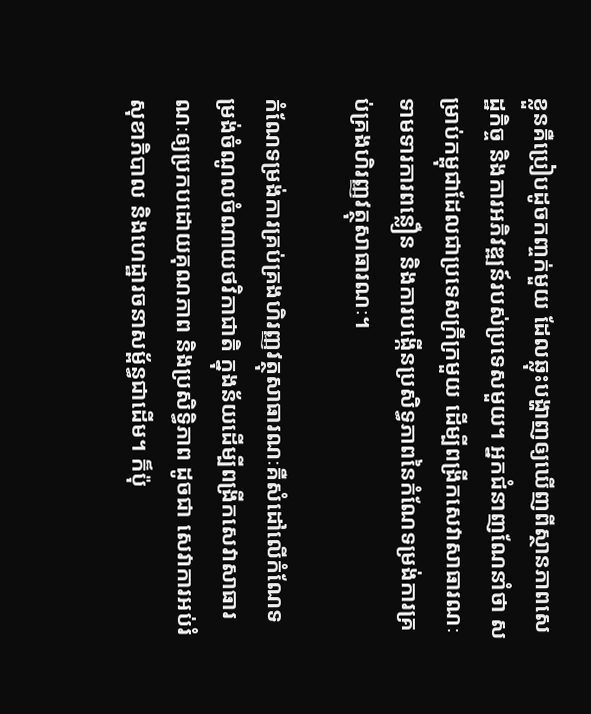ខ្លួនគឺប្រៀបដូចកញ្ចក់មួយ ដែលឆ្លុះបង្ហាញឲ្យឃើញពីស្ថានភាពសេដ្ឋកិច្ច និងការអភិវឌ្ឍន៍របស់ប្រទេសមួយ។ អ្នកជំនាញណែនាំថា សម្រាប់កម្ពុជាដែលជាប្រទេសក្រីក្រមួយ ដើម្បីពង្រីកសេវាសាធារណៈទាមទារការពន្លឿន និងការបង្កើនប្រសិទ្ធភាពនៃកំណែទម្រង់ការគ្រប់គ្រងហិរញ្ញវត្ថុសាធារណៈ។

កំណែទម្រង់ការគ្រប់គ្រងហិរញ្ញវត្ថុសាធារណៈគឺសំដៅលើកំណែទម្រង់ចំណូលចំណាយថវិកាជាតិ ក្នុងន័យដើម្បីពង្រីកសេវាសាធារណៈឲ្យប្រកបដោយគុណភាព និងប្រសិទ្ធិភាព ដូចជា សេវាការអប់រំ សុខាភិបាល និងហេដ្ឋារចនាសម្ព័ន្ធជាដើម។ ក៏ប៉ុ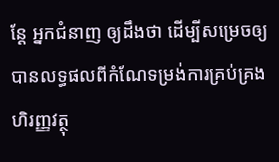ន្តែ អ្នកជំនាញ ឲ្យដឹងថា ដើម្បីសម្រេចឲ្យបានលទ្ធផលពីកំណែទម្រង់ការគ្រប់គ្រងហិរញ្ញវត្ថុ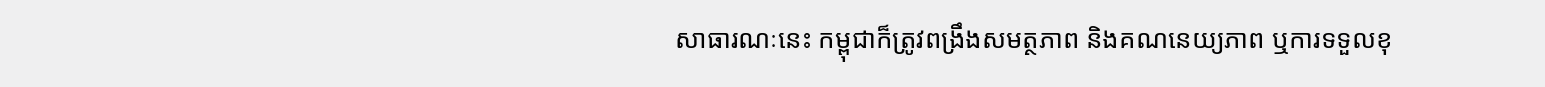សាធារណៈនេះ កម្ពុជាក៏ត្រូវពង្រឹងសមត្ថភាព និងគណនេយ្យភាព ឬការទទួលខុ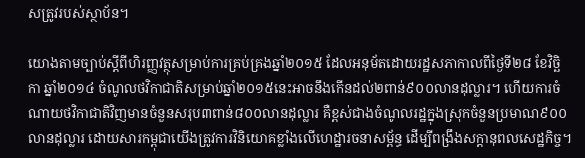សត្រូវរបស់ស្ថាប័ន។

យោងតាមច្បាប់ស្តីពីហិរញ្ញវត្ថុសម្រាប់ការគ្រប់គ្រងឆ្នាំ២០១៥ ដែលអនុម័តដោយរដ្ឋសភាកាលពីថ្ងៃទី២៨ ខែវិច្ឆិកា ឆ្នាំ២០១៤ ចំណូលថវិកាជាតិសម្រាប់ឆ្នាំ២០១៥នេះអាចនឹងកើនដល់២ពាន់៩០០លានដុល្លារ។ ហើយការចំណាយថវិកាជាតិវិញមានចំនួនសរុប៣ពាន់៨០០លានដុល្លារ គឺខ្ពស់ជាងចំណូលរដ្ឋក្នុងស្រុកចំនួនប្រមាណ៩០០លានដុល្លារ ដោយសារកម្ពុជាយើងត្រូវការវិនិយោគខ្លាំងលើហេដ្ឋារចនាសម្ព័ន្ធ ដើម្បីពង្រឹងសក្ដានុពលសេដ្ឋកិច្ច។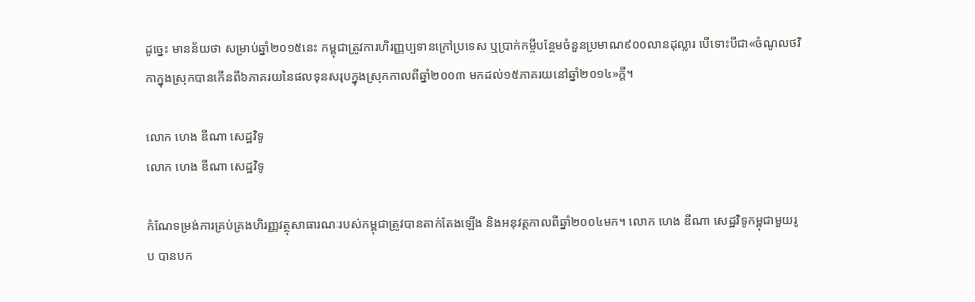ដូច្នេះ មានន័យថា សម្រាប់ឆ្នាំ២០១៥នេះ កម្ពុជាត្រូវការហិរញ្ញប្បទានក្រៅប្រទេស ឬប្រាក់កម្ចីបន្ថែមចំនួនប្រមាណ៩០០លានដុល្លារ បើទោះបីជា«ចំណូលថវិកាក្នុងស្រុកបានកើនពី៦ភាគរយនៃផលទុនសរុបក្នុងស្រុកកាលពីឆ្នាំ២០០៣ មកដល់១៥ភាគរយនៅឆ្នាំ២០១៤‍»ក្តី។

លោក ហេង ឌីណា សេដ្ឋវិទូ
លោក ហេង ឌីណា សេដ្ឋវិទូ

កំណែទម្រង់ការគ្រប់គ្រងហិរញ្ញវត្ថុសាធារណៈរបស់កម្ពុជាត្រូវបានតាក់តែងឡើង និងអនុវត្តកាលពីឆ្នាំ២០០៤មក។ លោក ហេង ឌីណា សេដ្ឋវិទូកម្ពុជាមួយរូប បានបក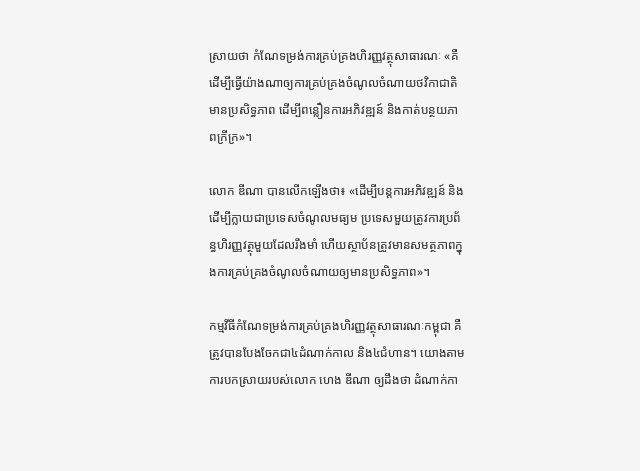ស្រាយថា កំណែទម្រង់ការគ្រប់គ្រងហិរញ្ញវត្ថុសាធារណៈ ‍«គឺដើម្បីធ្វើយ៉ាងណាឲ្យការគ្រប់គ្រងចំណូលចំណាយថវិកាជាតិមានប្រសិទ្ធភាព ដើម្បីពន្លឿនការអភិវឌ្ឍន៍ និងកាត់បន្ថយភាពក្រីក្រ»។

លោក ឌីណា បានលើកឡើងថា៖ «ដើម្បីបន្តការអភិវឌ្ឍន៍ និងដើម្បីក្លាយជាប្រទេសចំណូលមធ្យម ប្រទេសមួយត្រូវការប្រព័ន្ធហិរញ្ញវត្ថុមួយដែលរឹងមាំ ហើយស្ថាប័នត្រូវមានសមត្ថភាពក្នុងការគ្រប់គ្រងចំណូលចំណាយឲ្យមានប្រសិទ្ធភាព»។

កម្មវីធីកំណែទម្រង់ការគ្រប់គ្រងហិរញ្ញវត្ថុសាធារណៈកម្ពុជា គឺត្រូវបានបែងចែកជា៤ដំណាក់កាល និង៤ជំហាន។ យោងតាមការបកស្រាយរបស់លោក ហេង ឌីណា ឲ្យដឹងថា ដំណាក់កា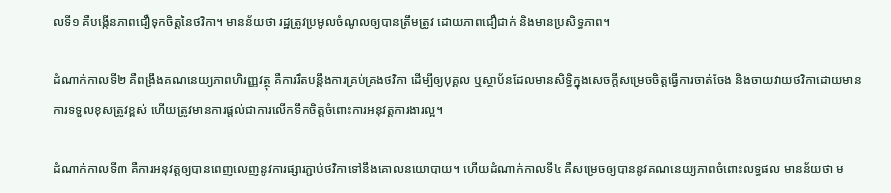លទី១ គឺបង្កើនភាពជឿទុកចិត្តនៃថវិកា។ មានន័យថា រដ្ឋត្រូវប្រមូលចំណូលឲ្យបានត្រឹមត្រូវ ដោយភាពជឿជាក់ និងមានប្រសិទ្ធភាព។

ដំណាក់កាលទី២ គឺពង្រឹងគណនេយ្យភាពហិរញ្ញវត្ថុ គឺការរឹតបន្តឹងការគ្រប់គ្រងថវិកា ដើម្បីឲ្យបុគ្គល ឬស្ថាប័នដែលមានសិទ្ធិក្នុងសេចក្តីសម្រេចចិត្តធ្វើការចាត់ចែង និងចាយវាយថវិកាដោយមានការទទួលខុសត្រូវខ្ពស់ ហើយត្រូវមានការផ្តល់ជាការលើកទឹកចិត្តចំពោះការអនុវត្តការងារល្អ។

ដំណាក់កាលទី៣ គឺការអនុវត្តឲ្យបានពេញលេញនូវការផ្សារភ្ជាប់ថវិកាទៅនឹងគោលនយោបាយ។ ហើយដំណាក់កាលទី៤ គឺសម្រេចឲ្យបាននូវគណនេយ្យភាពចំពោះលទ្ធផល មានន័យថា ម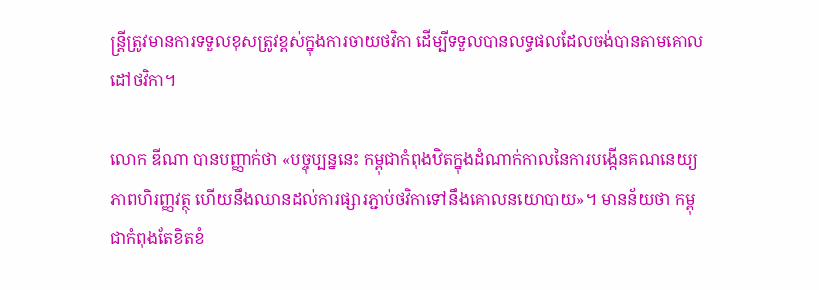ន្ត្រីត្រូវមានការទទួលខុសត្រូវខ្ពស់ក្នុងការចាយថវិកា ដើម្បីទទួលបានលទ្ធផលដែលចង់បានតាមគោលដៅថវិកា។

លោក ឌីណា បានបញ្ញាក់ថា ‍‍«បច្ចុប្បន្ននេះ កម្ពុជាកំពុងឋិតក្នុងដំណាក់កាលនៃការបង្កើនគណនេយ្យភាពហិរញ្ញវត្ថុ ហើយនឹងឈានដល់ការផ្សារភ្ជាប់ថវិកាទៅនឹងគោលនយោបាយ»។ មានន័យថា កម្ពុជាកំពុងតែខិតខំ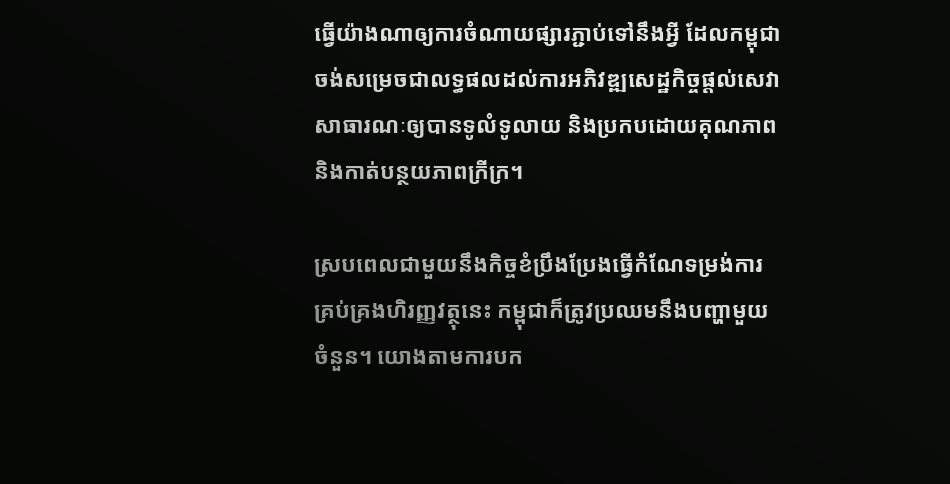ធ្វើយ៉ាងណាឲ្យការចំណាយផ្សារភ្ជាប់ទៅនឹងអ្វី ដែលកម្ពុជាចង់សម្រេចជាលទ្ធផលដល់ការអភិវឌ្ឍសេដ្ឋកិច្ចផ្តល់សេវាសាធារណៈឲ្យបានទូលំទូលាយ និងប្រកបដោយគុណភាព និងកាត់បន្ថយភាពក្រីក្រ។

ស្របពេលជាមួយនឹងកិច្ចខំប្រឹងប្រែងធ្វើកំណែទម្រង់ការគ្រប់គ្រងហិរញ្ញវត្ថុនេះ កម្ពុជាក៏ត្រូវប្រឈមនឹងបញ្ហាមួយចំនួន។ យោងតាមការបក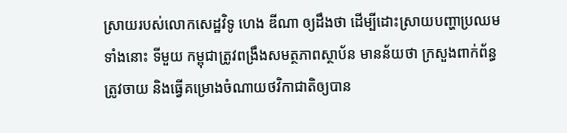ស្រាយរបស់លោកសេដ្ឋវិទូ ហេង ឌីណា ឲ្យដឹងថា ដើម្បីដោះស្រាយបញ្ហាប្រឈមទាំងនោះ ទីមួយ កម្ពុជាត្រូវពង្រឹងសមត្ថភាពស្ថាប័ន មានន័យថា ក្រសួងពាក់ព័ន្ធត្រូវចាយ និងធ្វើគម្រោងចំណាយថវិកាជាតិឲ្យបាន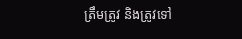ត្រឹមត្រូវ និងត្រូវទៅ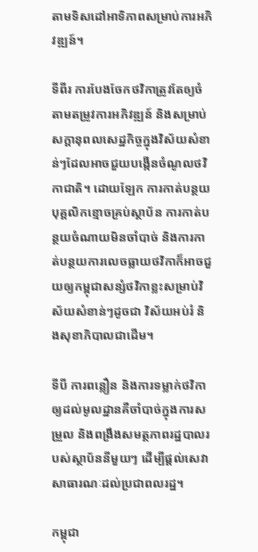តាមទិសដៅអាទិភាពសម្រាប់ការអភិវឌ្ឍន៍។

ទីពីរ ការបែងចែកថវិកាត្រូវតែឲ្យចំតាមតម្រូវការអភិវឌ្ឍន៍ និងសម្រាប់សក្ដានុពលសេដ្ឋកិច្ចក្នុងវិស័យសំខាន់ៗដែលអាចជួយបង្កើនចំណូលថវិកាជាតិ។ ដោយឡែក ការកាត់បន្ថយបុគ្គលិកខ្មោចគ្រប់ស្ថាប័ន ការកាត់បន្ថយចំណាយមិនចាំបាច់ និងការកាត់បន្ថយការលេចធ្លាយថវិកាក៏អាចជួយឲ្យកម្ពុជាសន្សំថវិកាខ្លះសម្រាប់វិស័យសំខាន់ៗដូចជា វិស័យអប់រំ និងសុខាភិបាលជាដើម។

ទីបី ការពន្លឿន និងការទម្លាក់ថវិកាឲ្យដល់មូលដ្ឋានគឺចាំបាច់ក្នុងការសម្រួល និងពង្រឹងសមត្ថភាពរដ្ឋបាលរបស់ស្ថាប័ននីមួយៗ ដើម្បីផ្តល់សេវាសាធារណៈដល់ប្រជាពលរដ្ឋ។

កម្ពុជា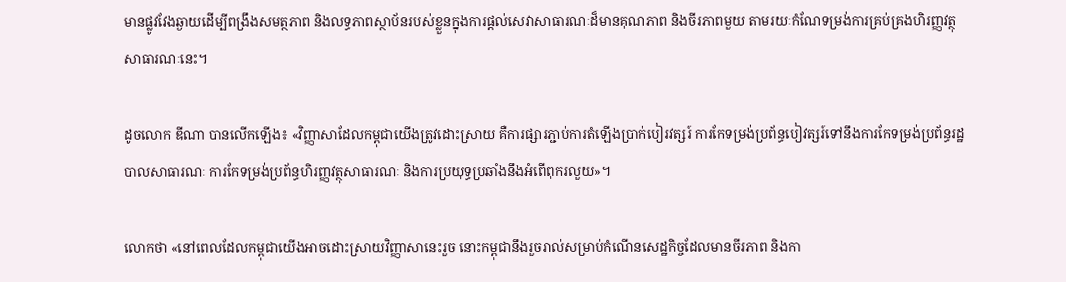មានផ្លូវវែងឆ្ងាយដើម្បីពង្រឹងសមត្ថភាព និងលទ្ធភាពស្ថាប័នរបស់ខ្លួនក្នុងការផ្តល់សេវាសាធារណៈដ៏មានគុណភាព និងចីរភាពមួយ តាមរយៈកំណែទម្រង់ការគ្រប់គ្រងហិរញ្ញវត្ថុសាធារណៈនេះ។

ដូចលោក ឌីណា បានលើកឡើង៖ «វិញ្ញាសាដែលកម្ពុជាយើងត្រូវដោះស្រាយ គឺការផ្សារភ្ជាប់ការតំឡើងប្រាក់បៀរវត្សរ៍ ការកែទម្រង់ប្រព័ន្ធបៀវត្សរ៍ទៅនឹងការកែទម្រង់ប្រព័ន្ធរដ្ឋបាលសាធារណៈ ការកែទម្រង់ប្រព័ន្ធហិរញ្ញវត្ថុសាធារណៈ និងការប្រយុទ្ធប្រឆាំងនឹងអំពើពុករលួយ»។

លោកថា «នៅពេលដែលកម្ពុជាយើងអាចដោះស្រាយវិញ្ញាសានេះរួច នោះកម្ពុជានឹងរួចរាល់សម្រាប់កំណើនសេដ្ឋកិច្ចដែលមានចីរភាព និងកា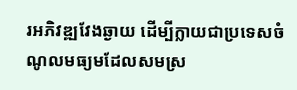រអភិវឌ្ឍវែងឆ្ងាយ ដើម្បីក្លាយជាប្រទេសចំណូលមធ្យមដែលសមស្រ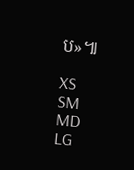ប»៕

XS
SM
MD
LG